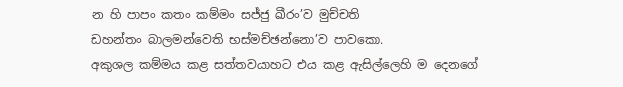න හි පාපං කතං කම්මං සජ්ජු ඛීරං’ව මුච්චති
ඩහන්තං බාලමන්වෙති භස්මච්ඡන්නො’ව පාවකො.
අකුශල කම්මය කළ සත්තවයාහට එය කළ ඇසිල්ලෙහි ම දෙනගේ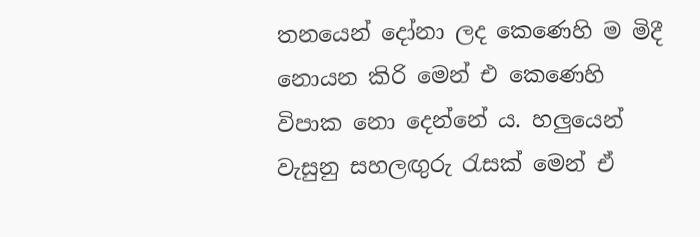තනයෙන් දෝනා ලද කෙණෙහි ම මිදී නොයන කිරි මෙන් එ කෙණෙහි විපාක නො දෙන්නේ ය. හලුයෙන් වැසුනු සහලඟුරු රැසක් මෙන් ඒ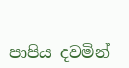පාපිය දවමින්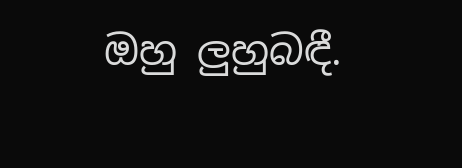ඔහු ලුහුබඳී.